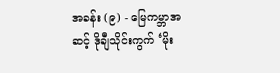အခန်း (၉) - မြေကမ္ဘာအဆင့် ဒိုချီသိုင်းကွက် ‘မိုး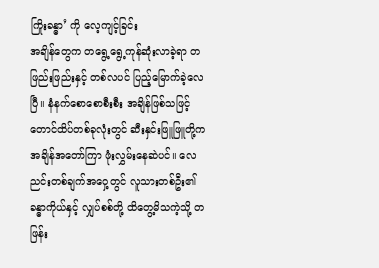ကြိုးခန္ဓာ’ ကို လေ့ကျင့်ခြင်း
အချိန်တွေက တရွေ့ရွေ့ကုန်ဆုံးလာခဲ့ရာ တဖြည်းဖြည်းနှင့် တစ်လပင် ပြည့်မြောက်ခဲ့လေပြီ။ နံနက်စောစောစီးစီး အချိန်ဖြစ်သဖြင့် တောင်ထိပ်တစ်ခုလုံးတွင် ဆီးနှင်းဖြူဖြူတို့က အချိန်အတော်ကြာ ဖုံးလွှမ်းနေဆဲပင်။ လေညင်းတစ်ချက်အဝှေ့တွင် လူသားတစ်ဦး၏ ခန္ဓာကိုယ်နှင့် လျှပ်စစ်တို့ ထိတွေ့မိသကဲ့သို့ တဖြန်း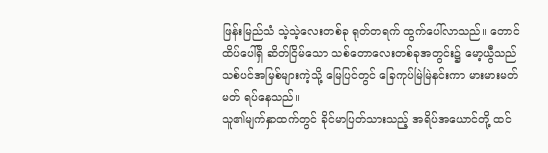ဖြန်းမြည်သံ သဲ့သဲ့လေးတစ်ခု ရုတ်တရက် ထွက်ပေါ်လာသည်။ တောင်ထိပ်ပေါ်ရှိ ဆိတ်ငြိမ်သော သစ်တောလေးတစ်ခုအတွင်း၌ မော့ယွီသည် သစ်ပင်အမြစ်များကဲ့သို့ မြေပြင်တွင် ခြေကုပ်မြဲမြဲနင်းကာ မားမားမတ်မတ် ရပ်နေသည်။
သူ၏မျက်နှာထက်တွင် ခိုင်မာပြတ်သားသည့် အရိပ်အယောင်တို့ ထင်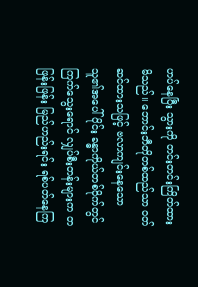ဟပ်နေပြီး သွားကို တင်းတင်းကြိတ်ထားမိသည်။ ဘောင်းဘီတိုတစ်ထည်သာ ဝတ်ဆင်ထားသဖြင့် ဗလာကျင်းနေသော သူ၏အပေါ်ပိုင်း ခန္ဓာကိုယ်တစ်ဝိုက်တွင် ကြက်သွေးရောင် လျှပ်စီးတန်းများက တဖြန်းဖြန်း မြည်ဟည်းရင်း ရစ်ပတ်နေကြ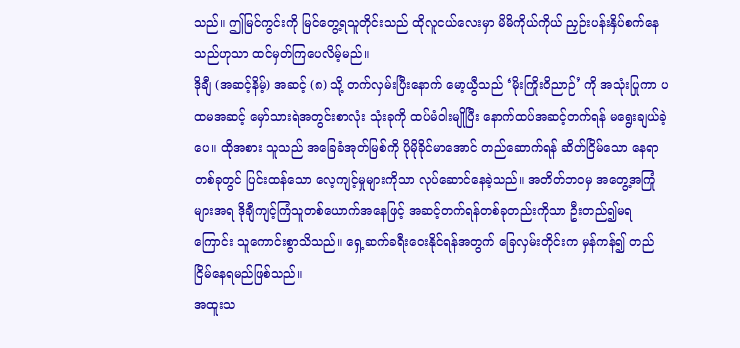သည်။ ဤမြင်ကွင်းကို မြင်တွေ့ရသူတိုင်းသည် ထိုလူငယ်လေးမှာ မိမိကိုယ်ကိုယ် ညှဉ်းပန်းနှိပ်စက်နေသည်ဟုသာ ထင်မှတ်ကြပေလိမ့်မည်။
ဒိုချီ (အဆင့်နိမ့်) အဆင့် (၈) သို့ တက်လှမ်းပြီးနောက် မော့ယွီသည် ‘မိုးကြိုးဝိညာဉ်’ ကို အသုံးပြုကာ ပထမအဆင့် မှော်သားရဲအတွင်းစာလုံး သုံးခုကို ထပ်မံဝါးမျိုပြီး နောက်ထပ်အဆင့်တက်ရန် မရွေးချယ်ခဲ့ပေ။ ထိုအစား သူသည် အခြေခံအုတ်မြစ်ကို ပိုမိုခိုင်မာအောင် တည်ဆောက်ရန် ဆိတ်ငြိမ်သော နေရာတစ်ခုတွင် ပြင်းထန်သော လေ့ကျင့်မှုများကိုသာ လုပ်ဆောင်နေခဲ့သည်။ အတိတ်ဘဝမှ အတွေ့အကြုံများအရ ဒိုချီကျင့်ကြံသူတစ်ယောက်အနေဖြင့် အဆင့်တက်ရန်တစ်ခုတည်းကိုသာ ဦးတည်၍မရကြောင်း သူကောင်းစွာသိသည်။ ရှေ့ဆက်ခရီးဝေးနိုင်ရန်အတွက် ခြေလှမ်းတိုင်းက မှန်ကန်၍ တည်ငြိမ်နေရမည်ဖြစ်သည်။
အထူးသ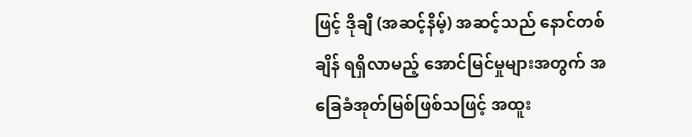ဖြင့် ဒိုချီ (အဆင့်နိမ့်) အဆင့်သည် နောင်တစ်ချိန် ရရှိလာမည့် အောင်မြင်မှုများအတွက် အခြေခံအုတ်မြစ်ဖြစ်သဖြင့် အထူး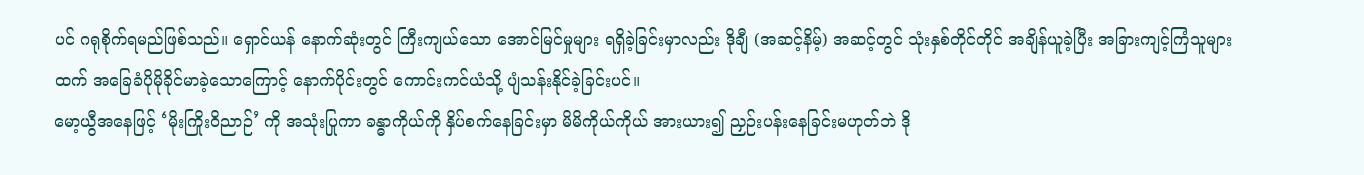ပင် ဂရုစိုက်ရမည်ဖြစ်သည်။ ရှောင်ယန် နောက်ဆုံးတွင် ကြီးကျယ်သော အောင်မြင်မှုများ ရရှိခဲ့ခြင်းမှာလည်း ဒိုချီ (အဆင့်နိမ့်) အဆင့်တွင် သုံးနှစ်တိုင်တိုင် အချိန်ယူခဲ့ပြီး အခြားကျင့်ကြံသူများထက် အခြေခံပိုမိုခိုင်မာခဲ့သောကြောင့် နောက်ပိုင်းတွင် ကောင်းကင်ယံသို့ ပျံသန်းနိုင်ခဲ့ခြင်းပင်။
မော့ယွီအနေဖြင့် ‘မိုးကြိုးဝိညာဉ်’ ကို အသုံးပြုကာ ခန္ဓာကိုယ်ကို နှိပ်စက်နေခြင်းမှာ မိမိကိုယ်ကိုယ် အားယား၍ ညှဉ်းပန်းနေခြင်းမဟုတ်ဘဲ ဒို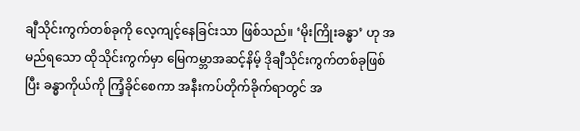ချီသိုင်းကွက်တစ်ခုကို လေ့ကျင့်နေခြင်းသာ ဖြစ်သည်။ ‘မိုးကြိုးခန္ဓာ’ ဟု အမည်ရသော ထိုသိုင်းကွက်မှာ မြေကမ္ဘာအဆင့်နိမ့် ဒိုချီသိုင်းကွက်တစ်ခုဖြစ်ပြီး ခန္ဓာကိုယ်ကို ကြံ့ခိုင်စေကာ အနီးကပ်တိုက်ခိုက်ရာတွင် အ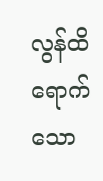လွန်ထိရောက်သော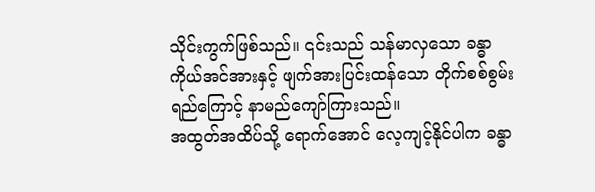သိုင်းကွက်ဖြစ်သည်။ ၎င်းသည် သန်မာလှသော ခန္ဓာကိုယ်အင်အားနှင့် ဖျက်အားပြင်းထန်သော တိုက်စစ်စွမ်းရည်ကြောင့် နာမည်ကျော်ကြားသည်။
အထွတ်အထိပ်သို့ ရောက်အောင် လေ့ကျင့်နိုင်ပါက ခန္ဓာ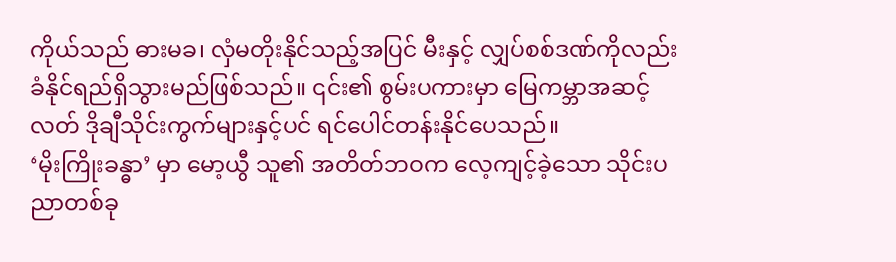ကိုယ်သည် ဓားမခ၊ လှံမတိုးနိုင်သည့်အပြင် မီးနှင့် လျှပ်စစ်ဒဏ်ကိုလည်း ခံနိုင်ရည်ရှိသွားမည်ဖြစ်သည်။ ၎င်း၏ စွမ်းပကားမှာ မြေကမ္ဘာအဆင့်လတ် ဒိုချီသိုင်းကွက်များနှင့်ပင် ရင်ပေါင်တန်းနိုင်ပေသည်။
‘မိုးကြိုးခန္ဓာ’ မှာ မော့ယွီ သူ၏ အတိတ်ဘဝက လေ့ကျင့်ခဲ့သော သိုင်းပညာတစ်ခု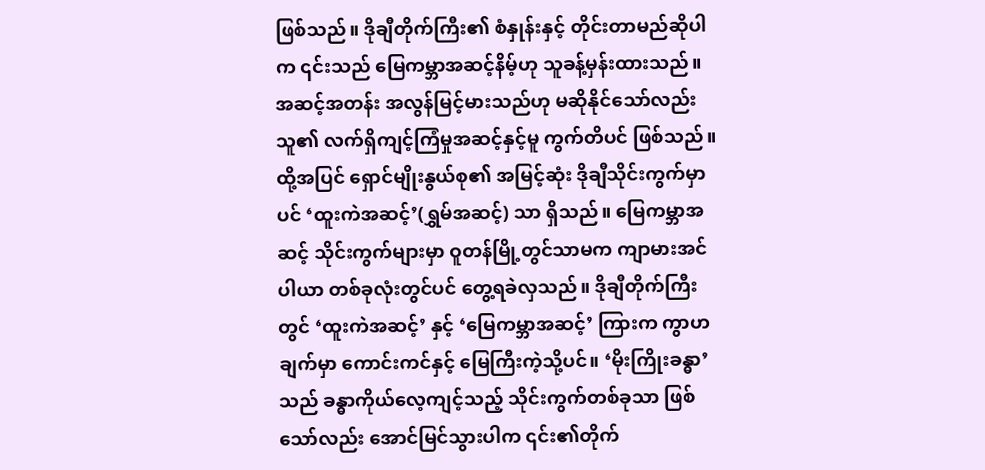ဖြစ်သည်။ ဒိုချီတိုက်ကြီး၏ စံနှုန်းနှင့် တိုင်းတာမည်ဆိုပါက ၎င်းသည် မြေကမ္ဘာအဆင့်နိမ့်ဟု သူခန့်မှန်းထားသည်။ အဆင့်အတန်း အလွန်မြင့်မားသည်ဟု မဆိုနိုင်သော်လည်း သူ၏ လက်ရှိကျင့်ကြံမှုအဆင့်နှင့်မူ ကွက်တိပင် ဖြစ်သည်။ ထို့အပြင် ရှောင်မျိုးနွယ်စု၏ အမြင့်ဆုံး ဒိုချီသိုင်းကွက်မှာပင် ‘ထူးကဲအဆင့်’(ရွှမ်အဆင့်) သာ ရှိသည်။ မြေကမ္ဘာအဆင့် သိုင်းကွက်များမှာ ဝူတန်မြို့တွင်သာမက ကျာမားအင်ပါယာ တစ်ခုလုံးတွင်ပင် တွေ့ရခဲလှသည်။ ဒိုချီတိုက်ကြီးတွင် ‘ထူးကဲအဆင့်’ နှင့် ‘မြေကမ္ဘာအဆင့်’ ကြားက ကွာဟချက်မှာ ကောင်းကင်နှင့် မြေကြီးကဲ့သို့ပင်။ ‘မိုးကြိုးခန္ဓာ’ သည် ခန္ဓာကိုယ်လေ့ကျင့်သည့် သိုင်းကွက်တစ်ခုသာ ဖြစ်သော်လည်း အောင်မြင်သွားပါက ၎င်း၏တိုက်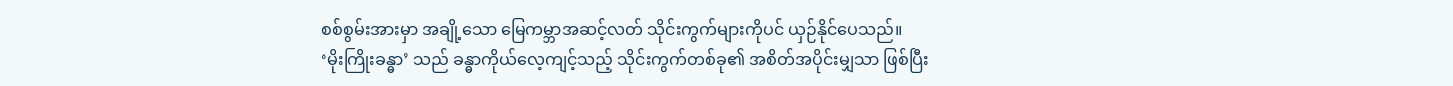စစ်စွမ်းအားမှာ အချို့သော မြေကမ္ဘာအဆင့်လတ် သိုင်းကွက်များကိုပင် ယှဉ်နိုင်ပေသည်။
‘မိုးကြိုးခန္ဓာ’ သည် ခန္ဓာကိုယ်လေ့ကျင့်သည့် သိုင်းကွက်တစ်ခု၏ အစိတ်အပိုင်းမျှသာ ဖြစ်ပြီး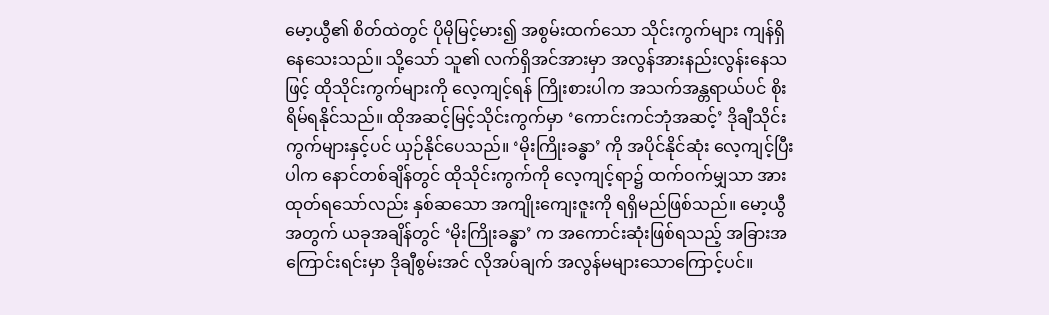မော့ယွီ၏ စိတ်ထဲတွင် ပိုမိုမြင့်မား၍ အစွမ်းထက်သော သိုင်းကွက်များ ကျန်ရှိနေသေးသည်။ သို့သော် သူ၏ လက်ရှိအင်အားမှာ အလွန်အားနည်းလွန်းနေသဖြင့် ထိုသိုင်းကွက်များကို လေ့ကျင့်ရန် ကြိုးစားပါက အသက်အန္တရာယ်ပင် စိုးရိမ်ရနိုင်သည်။ ထိုအဆင့်မြင့်သိုင်းကွက်မှာ ‘ကောင်းကင်ဘုံအဆင့်’ ဒိုချီသိုင်းကွက်များနှင့်ပင် ယှဉ်နိုင်ပေသည်။ ‘မိုးကြိုးခန္ဓာ’ ကို အပိုင်နိုင်ဆုံး လေ့ကျင့်ပြီးပါက နောင်တစ်ချိန်တွင် ထိုသိုင်းကွက်ကို လေ့ကျင့်ရာ၌ ထက်ဝက်မျှသာ အားထုတ်ရသော်လည်း နှစ်ဆသော အကျိုးကျေးဇူးကို ရရှိမည်ဖြစ်သည်။ မော့ယွီအတွက် ယခုအချိန်တွင် ‘မိုးကြိုးခန္ဓာ’ က အကောင်းဆုံးဖြစ်ရသည့် အခြားအကြောင်းရင်းမှာ ဒိုချီစွမ်းအင် လိုအပ်ချက် အလွန်မများသောကြောင့်ပင်။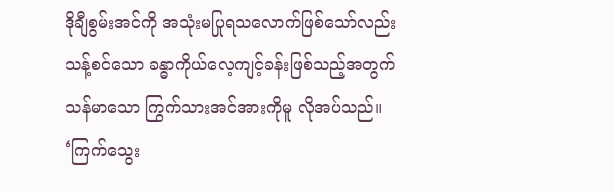ဒိုချီစွမ်းအင်ကို အသုံးမပြုရသလောက်ဖြစ်သော်လည်း သန့်စင်သော ခန္ဓာကိုယ်လေ့ကျင့်ခန်းဖြစ်သည့်အတွက် သန်မာသော ကြွက်သားအင်အားကိုမူ လိုအပ်သည်။ ‘ကြက်သွေး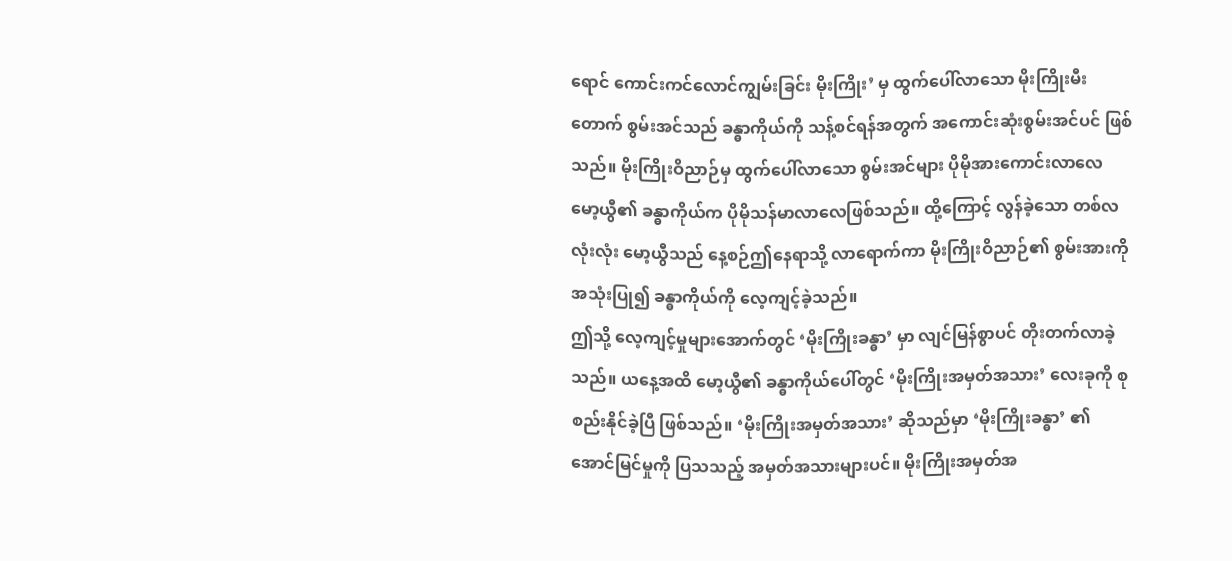ရောင် ကောင်းကင်လောင်ကျွမ်းခြင်း မိုးကြိုး’ မှ ထွက်ပေါ်လာသော မိုးကြိုးမီးတောက် စွမ်းအင်သည် ခန္ဓာကိုယ်ကို သန့်စင်ရန်အတွက် အကောင်းဆုံးစွမ်းအင်ပင် ဖြစ်သည်။ မိုးကြိုးဝိညာဉ်မှ ထွက်ပေါ်လာသော စွမ်းအင်များ ပိုမိုအားကောင်းလာလေ မော့ယွီ၏ ခန္ဓာကိုယ်က ပိုမိုသန်မာလာလေဖြစ်သည်။ ထို့ကြောင့် လွန်ခဲ့သော တစ်လလုံးလုံး မော့ယွီသည် နေ့စဉ်ဤနေရာသို့ လာရောက်ကာ မိုးကြိုးဝိညာဉ်၏ စွမ်းအားကို အသုံးပြု၍ ခန္ဓာကိုယ်ကို လေ့ကျင့်ခဲ့သည်။
ဤသို့ လေ့ကျင့်မှုများအောက်တွင် ‘မိုးကြိုးခန္ဓာ’ မှာ လျင်မြန်စွာပင် တိုးတက်လာခဲ့သည်။ ယနေ့အထိ မော့ယွီ၏ ခန္ဓာကိုယ်ပေါ်တွင် ‘မိုးကြိုးအမှတ်အသား’ လေးခုကို စုစည်းနိုင်ခဲ့ပြီ ဖြစ်သည်။ ‘မိုးကြိုးအမှတ်အသား’ ဆိုသည်မှာ ‘မိုးကြိုးခန္ဓာ’ ၏ အောင်မြင်မှုကို ပြသသည့် အမှတ်အသားများပင်။ မိုးကြိုးအမှတ်အ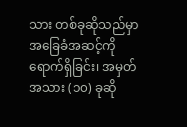သား တစ်ခုဆိုသည်မှာ အခြေခံအဆင့်ကို ရောက်ရှိခြင်း၊ အမှတ်အသား (၁၀) ခုဆို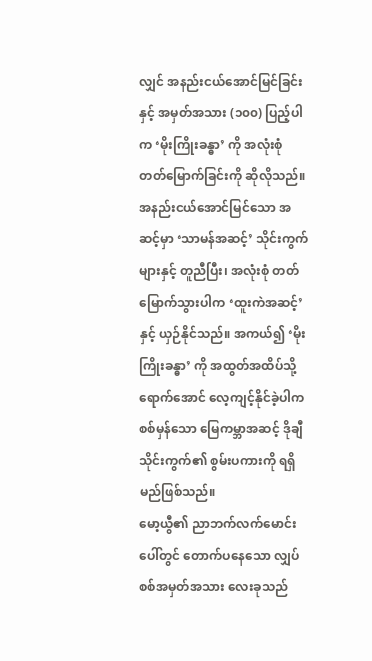လျှင် အနည်းငယ်အောင်မြင်ခြင်းနှင့် အမှတ်အသား (၁၀၀) ပြည့်ပါက ‘မိုးကြိုးခန္ဓာ’ ကို အလုံးစုံ တတ်မြောက်ခြင်းကို ဆိုလိုသည်။ အနည်းငယ်အောင်မြင်သော အဆင့်မှာ ‘သာမန်အဆင့်’ သိုင်းကွက်များနှင့် တူညီပြီး၊ အလုံးစုံ တတ်မြောက်သွားပါက ‘ထူးကဲအဆင့်’ နှင့် ယှဉ်နိုင်သည်။ အကယ်၍ ‘မိုးကြိုးခန္ဓာ’ ကို အထွတ်အထိပ်သို့ ရောက်အောင် လေ့ကျင့်နိုင်ခဲ့ပါက စစ်မှန်သော မြေကမ္ဘာအဆင့် ဒိုချီသိုင်းကွက်၏ စွမ်းပကားကို ရရှိမည်ဖြစ်သည်။
မော့ယွီ၏ ညာဘက်လက်မောင်းပေါ်တွင် တောက်ပနေသော လျှပ်စစ်အမှတ်အသား လေးခုသည်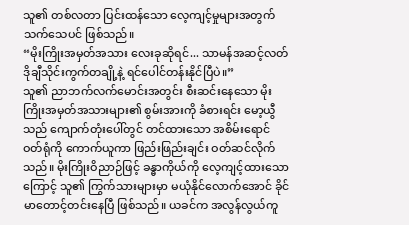သူ၏ တစ်လတာ ပြင်းထန်သော လေ့ကျင့်မှုများအတွက် သက်သေပင် ဖြစ်သည်။
“မိုးကြိုးအမှတ်အသား လေးခုဆိုရင်... သာမန်အဆင့်လတ် ဒိုချီသိုင်းကွက်တချို့နဲ့ ရင်ပေါင်တန်းနိုင်ပြီပဲ။”
သူ၏ ညာဘက်လက်မောင်းအတွင်း စီးဆင်းနေသော မိုးကြိုးအမှတ်အသားများ၏ စွမ်းအားကို ခံစားရင်း မော့ယွီသည် ကျောက်တုံးပေါ်တွင် တင်ထားသော အစိမ်းရောင် ဝတ်ရုံကို ကောက်ယူကာ ဖြည်းဖြည်းချင်း ဝတ်ဆင်လိုက်သည်။ မိုးကြိုးဝိညာဉ်ဖြင့် ခန္ဓာကိုယ်ကို လေ့ကျင့်ထားသောကြောင့် သူ၏ ကြွက်သားများမှာ မယုံနိုင်လောက်အောင် ခိုင်မာတောင့်တင်းနေပြီ ဖြစ်သည်။ ယခင်က အလွန်လွယ်ကူ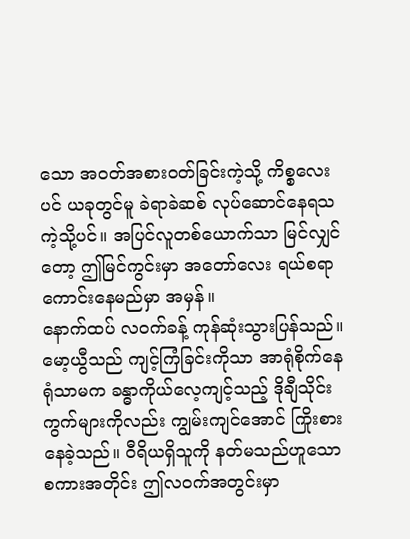သော အဝတ်အစားဝတ်ခြင်းကဲ့သို့ ကိစ္စလေးပင် ယခုတွင်မူ ခဲရာခဲဆစ် လုပ်ဆောင်နေရသကဲ့သို့ပင်။ အပြင်လူတစ်ယောက်သာ မြင်လျှင်တော့ ဤမြင်ကွင်းမှာ အတော်လေး ရယ်စရာကောင်းနေမည်မှာ အမှန်။
နောက်ထပ် လဝက်ခန့် ကုန်ဆုံးသွားပြန်သည်။ မော့ယွီသည် ကျင့်ကြံခြင်းကိုသာ အာရုံစိုက်နေရုံသာမက ခန္ဓာကိုယ်လေ့ကျင့်သည့် ဒိုချီသိုင်းကွက်များကိုလည်း ကျွမ်းကျင်အောင် ကြိုးစားနေခဲ့သည်။ ဝီရိယရှိသူကို နတ်မသည်ဟူသော စကားအတိုင်း ဤလဝက်အတွင်းမှာ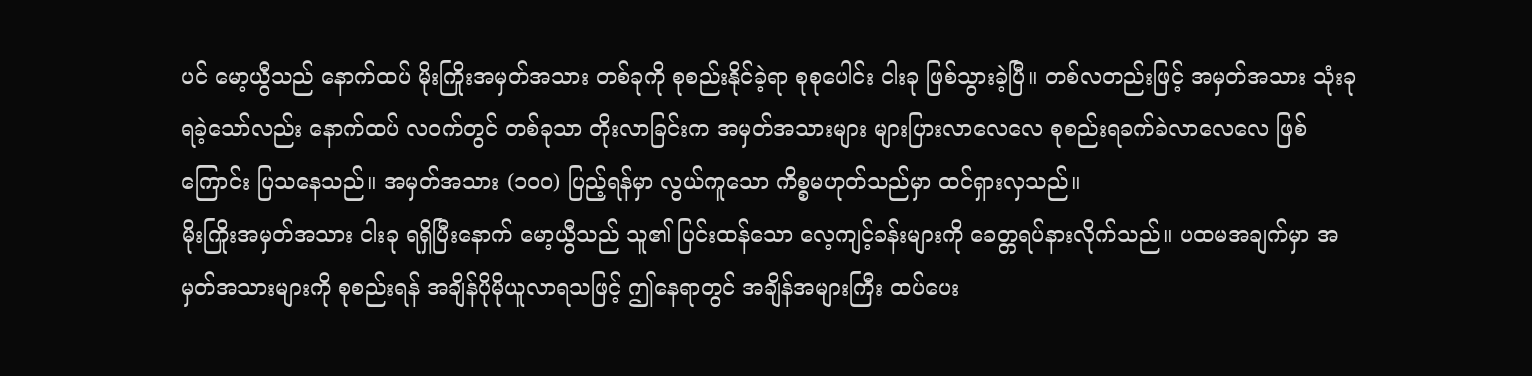ပင် မော့ယွီသည် နောက်ထပ် မိုးကြိုးအမှတ်အသား တစ်ခုကို စုစည်းနိုင်ခဲ့ရာ စုစုပေါင်း ငါးခု ဖြစ်သွားခဲ့ပြီ။ တစ်လတည်းဖြင့် အမှတ်အသား သုံးခုရခဲ့သော်လည်း နောက်ထပ် လဝက်တွင် တစ်ခုသာ တိုးလာခြင်းက အမှတ်အသားများ များပြားလာလေလေ စုစည်းရခက်ခဲလာလေလေ ဖြစ်ကြောင်း ပြသနေသည်။ အမှတ်အသား (၁၀၀) ပြည့်ရန်မှာ လွယ်ကူသော ကိစ္စမဟုတ်သည်မှာ ထင်ရှားလှသည်။
မိုးကြိုးအမှတ်အသား ငါးခု ရရှိပြီးနောက် မော့ယွီသည် သူ၏ ပြင်းထန်သော လေ့ကျင့်ခန်းများကို ခေတ္တရပ်နားလိုက်သည်။ ပထမအချက်မှာ အမှတ်အသားများကို စုစည်းရန် အချိန်ပိုမိုယူလာရသဖြင့် ဤနေရာတွင် အချိန်အများကြီး ထပ်ပေး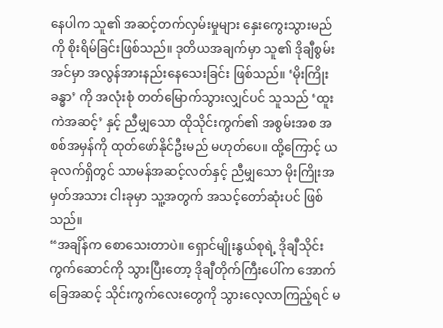နေပါက သူ၏ အဆင့်တက်လှမ်းမှုများ နှေးကွေးသွားမည်ကို စိုးရိမ်ခြင်းဖြစ်သည်။ ဒုတိယအချက်မှာ သူ၏ ဒိုချီစွမ်းအင်မှာ အလွန်အားနည်းနေသေးခြင်း ဖြစ်သည်။ ‘မိုးကြိုးခန္ဓာ’ ကို အလုံးစုံ တတ်မြောက်သွားလျှင်ပင် သူသည် ‘ထူးကဲအဆင့်’ နှင့် ညီမျှသော ထိုသိုင်းကွက်၏ အစွမ်းအစ အစစ်အမှန်ကို ထုတ်ဖော်နိုင်ဦးမည် မဟုတ်ပေ။ ထို့ကြောင့် ယခုလက်ရှိတွင် သာမန်အဆင့်လတ်နှင့် ညီမျှသော မိုးကြိုးအမှတ်အသား ငါးခုမှာ သူ့အတွက် အသင့်တော်ဆုံးပင် ဖြစ်သည်။
“အချိန်က စောသေးတာပဲ။ ရှောင်မျိုးနွယ်စုရဲ့ ဒိုချီသိုင်းကွက်ဆောင်ကို သွားပြီးတော့ ဒိုချီတိုက်ကြီးပေါ်က အောက်ခြေအဆင့် သိုင်းကွက်လေးတွေကို သွားလေ့လာကြည့်ရင် မ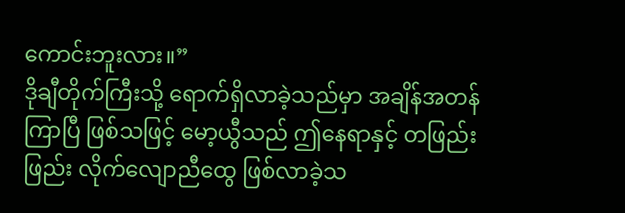ကောင်းဘူးလား။”
ဒိုချီတိုက်ကြီးသို့ ရောက်ရှိလာခဲ့သည်မှာ အချိန်အတန်ကြာပြီ ဖြစ်သဖြင့် မော့ယွီသည် ဤနေရာနှင့် တဖြည်းဖြည်း လိုက်လျောညီထွေ ဖြစ်လာခဲ့သ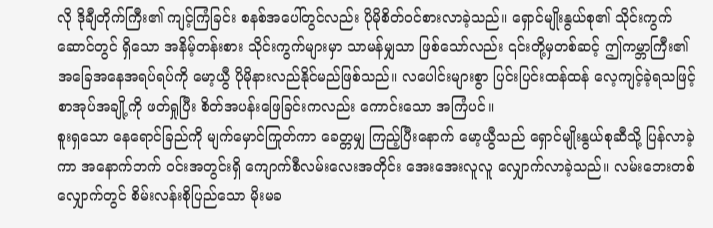လို ဒိုချီတိုက်ကြီး၏ ကျင့်ကြံခြင်း စနစ်အပေါ်တွင်လည်း ပိုမိုစိတ်ဝင်စားလာခဲ့သည်။ ရှောင်မျိုးနွယ်စု၏ သိုင်းကွက်ဆောင်တွင် ရှိသော အနိမ့်တန်းစား သိုင်းကွက်များမှာ သာမန်မျှသာ ဖြစ်သော်လည်း ၎င်းတို့မှတစ်ဆင့် ဤကမ္ဘာကြီး၏ အခြေအနေအရပ်ရပ်ကို မော့ယွီ ပိုမိုနားလည်နိုင်မည်ဖြစ်သည်။ လပေါင်းများစွာ ပြင်းပြင်းထန်ထန် လေ့ကျင့်ခဲ့ရသဖြင့် စာအုပ်အချို့ကို ဖတ်ရှုပြီး စိတ်အပန်းဖြေခြင်းကလည်း ကောင်းသော အကြံပင်။
စူးရှသော နေရောင်ခြည်ကို မျက်မှောင်ကြုတ်ကာ ခေတ္တမျှ ကြည့်ပြီးနောက် မော့ယွီသည် ရှောင်မျိုးနွယ်စုဆီသို့ ပြန်လာခဲ့ကာ အနောက်ဘက် ဝင်းအတွင်းရှိ ကျောက်စီလမ်းလေးအတိုင်း အေးအေးလူလူ လျှောက်လာခဲ့သည်။ လမ်းဘေးတစ်လျှောက်တွင် စိမ်းလန်းစိုပြည်သော မိုးမခ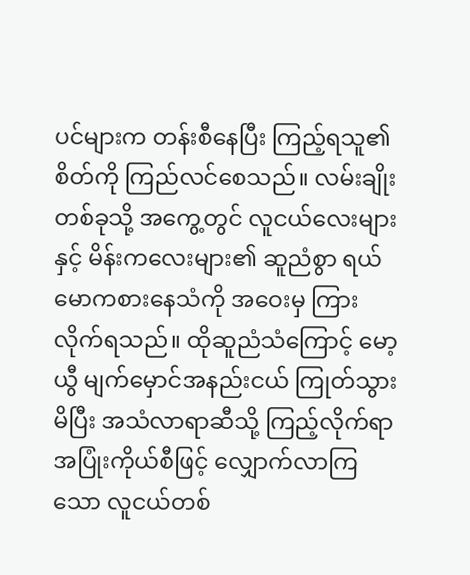ပင်များက တန်းစီနေပြီး ကြည့်ရသူ၏ စိတ်ကို ကြည်လင်စေသည်။ လမ်းချိုးတစ်ခုသို့ အကွေ့တွင် လူငယ်လေးများနှင့် မိန်းကလေးများ၏ ဆူညံစွာ ရယ်မောကစားနေသံကို အဝေးမှ ကြားလိုက်ရသည်။ ထိုဆူညံသံကြောင့် မော့ယွီ မျက်မှောင်အနည်းငယ် ကြုတ်သွားမိပြီး အသံလာရာဆီသို့ ကြည့်လိုက်ရာ အပြုံးကိုယ်စီဖြင့် လျှောက်လာကြသော လူငယ်တစ်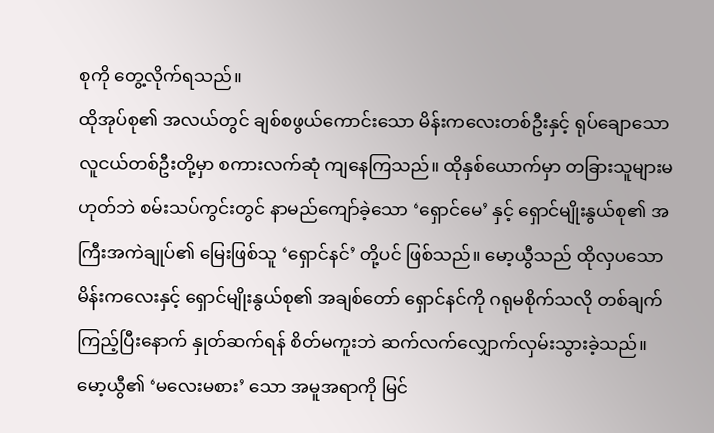စုကို တွေ့လိုက်ရသည်။
ထိုအုပ်စု၏ အလယ်တွင် ချစ်စဖွယ်ကောင်းသော မိန်းကလေးတစ်ဦးနှင့် ရုပ်ချောသော လူငယ်တစ်ဦးတို့မှာ စကားလက်ဆုံ ကျနေကြသည်။ ထိုနှစ်ယောက်မှာ တခြားသူများမဟုတ်ဘဲ စမ်းသပ်ကွင်းတွင် နာမည်ကျော်ခဲ့သော ‘ရှောင်မေ’ နှင့် ရှောင်မျိုးနွယ်စု၏ အကြီးအကဲချုပ်၏ မြေးဖြစ်သူ ‘ရှောင်နင်’ တို့ပင် ဖြစ်သည်။ မော့ယွီသည် ထိုလှပသော မိန်းကလေးနှင့် ရှောင်မျိုးနွယ်စု၏ အချစ်တော် ရှောင်နင်ကို ဂရုမစိုက်သလို တစ်ချက်ကြည့်ပြီးနောက် နှုတ်ဆက်ရန် စိတ်မကူးဘဲ ဆက်လက်လျှောက်လှမ်းသွားခဲ့သည်။
မော့ယွီ၏ ‘မလေးမစား’ သော အမူအရာကို မြင်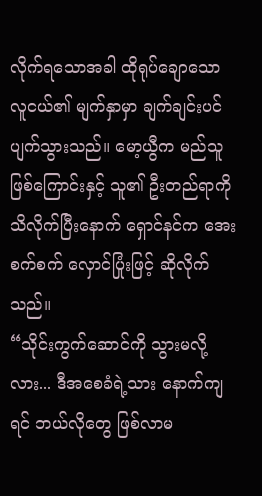လိုက်ရသောအခါ ထိုရုပ်ချောသော လူငယ်၏ မျက်နှာမှာ ချက်ချင်းပင် ပျက်သွားသည်။ မော့ယွီက မည်သူဖြစ်ကြောင်းနှင့် သူ၏ ဦးတည်ရာကို သိလိုက်ပြီးနောက် ရှောင်နင်က အေးစက်စက် လှောင်ပြုံးဖြင့် ဆိုလိုက်သည်။
“သိုင်းကွက်ဆောင်ကို သွားမလို့လား... ဒီအစေခံရဲ့သား နောက်ကျရင် ဘယ်လိုတွေ ဖြစ်လာမ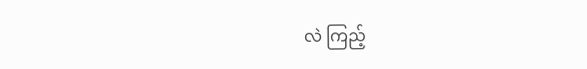လဲ ကြည့်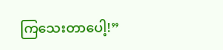ကြသေးတာပေါ့!”